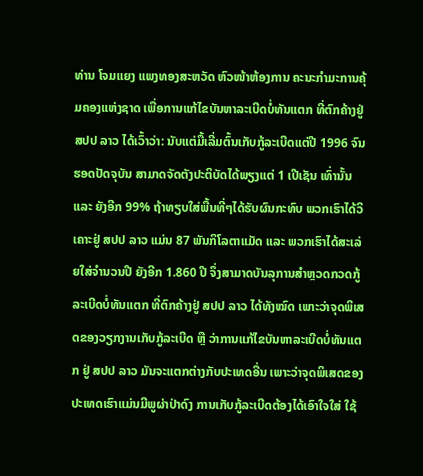ທ່ານ ໂຈມແຍງ ແພງທອງສະຫວັດ ຫົວໜ້າຫ້ອງການ ຄະນະກຳມະການຄຸ້ມຄອງແຫ່ງຊາດ ເພື່ອການແກ້ໄຂບັນຫາລະເບີດບໍ່ທັນແຕກ ທີ່ຕົກຄ້າງຢູ່ ສປປ ລາວ ໄດ້ເວົ້າວ່າ: ນັບແຕ່ມື້ເລີ່ມຕົ້ນເກັບກູ້ລະເບີດແຕ່ປີ 1996 ຈົນຮອດປັດຈຸບັນ ສາມາດຈັດຕັງປະຕິບັດໄດ້ພຽງແຕ່ 1 ເປີເຊັນ ເທົ່ານັ້ນ ແລະ ຍັງອີກ 99% ຖ້າທຽບໃສ່ພື້ນທີ່ໆໄດ້ຮັບຜົນກະທົບ ພວກເຮົາໄດ້ວິເຄາະຢູ່ ສປປ ລາວ ແມ່ນ 87 ພັນກິໂລຕາແມັດ ແລະ ພວກເຮົາໄດ້ສະເລ່ຍໃສ່ຈຳນວນປີ ຍັງອີກ 1.860 ປີ ຈຶ່ງສາມາດບັນລຸການສຳຫຼວດກວດກູ້ລະເບີດບໍ່ທັນແຕກ ທີ່ຕົກຄ້າງຢູ່ ສປປ ລາວ ໄດ້ທັງໝົດ ເພາະວ່າຈຸດພິເສດຂອງວຽກງານເກັບກູ້ລະເບີດ ຫຼື ວ່າການແກ້ໄຂບັນຫາລະເບີດບໍ່ທັນແຕກ ຢູ່ ສປປ ລາວ ມັນຈະແຕກຕ່າງກັບປະເທດອື່ນ ເພາະວ່າຈຸດພິເສດຂອງປະເທດເຮົາແມ່ນມີພູຜ່າປ່າດົງ ການເກັບກູ້ລະເບີດຕ້ອງໄດ້ເອົາໃຈໃສ່ ໃຊ້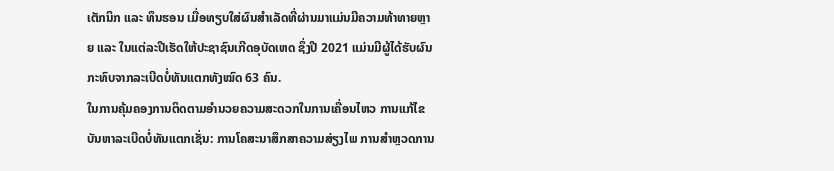ເຕັກນິກ ແລະ ທຶນຮອນ ເມື່ອທຽບໃສ່ຜົນສຳເລັດທີ່ຜ່ານມາແມ່ນມີຄວາມທ້າທາຍຫຼາຍ ແລະ ໃນແຕ່ລະປີເຮັດໃຫ້ປະຊາຊົນເກີດອຸບັດເຫດ ຊຶ່ງປີ 2021 ແມ່ນມີຜູ້ໄດ້ຮັບຜົນກະທົບຈາກລະເບີດບໍ່ທັນແຕກທັງໝົດ 63 ຄົນ.
ໃນການຄຸ້ມຄອງການຕິດຕາມອຳນວຍຄວາມສະດວກໃນການເຄື່ອນໄຫວ ການແກ້ໄຂບັນຫາລະເບີດບໍ່ທັນແຕກເຊັ່ນ: ການໂຄສະນາສຶກສາຄວາມສ່ຽງໄພ ການສຳຫຼວດການ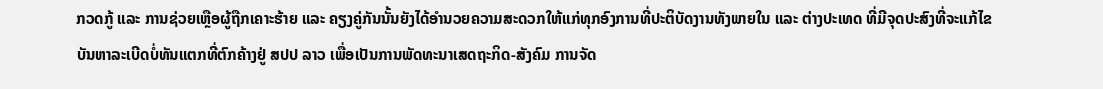ກວດກູ້ ແລະ ການຊ່ວຍເຫຼືອຜູ້ຖືກເຄາະຮ້າຍ ແລະ ຄຽງຄູ່ກັນນັ້ນຍັງໄດ້ອຳນວຍຄວາມສະດວກໃຫ້ແກ່ທຸກອົງການທີ່ປະຕິບັດງານທັງພາຍໃນ ແລະ ຕ່າງປະເທດ ທີ່ມີຈຸດປະສົງທີ່ຈະແກ້ໄຂບັນຫາລະເບີດບໍ່ທັນແຕກທີ່ຕົກຄ້າງຢູ່ ສປປ ລາວ ເພື່ອເປັນການພັດທະນາເສດຖະກິດ-ສັງຄົມ ການຈັດ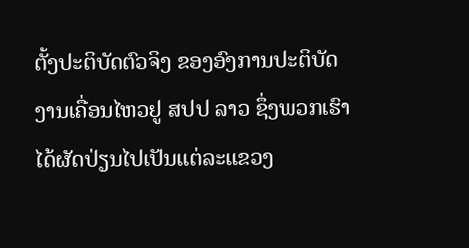ຕັ້ງປະຕິບັດຕົວຈິງ ຂອງອົງການປະຕິບັດງານເຄື່ອນໄຫວຢູ ສປປ ລາວ ຊຶ່ງພວກເຮົາໄດ້ຜັດປ່ຽນໄປເປັນແຕ່ລະແຂວງ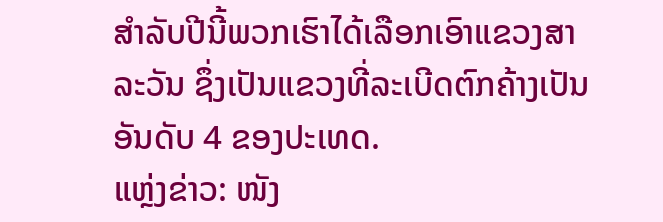ສຳລັບປີນີ້ພວກເຮົາໄດ້ເລືອກເອົາແຂວງສາລະວັນ ຊຶ່ງເປັນແຂວງທີ່ລະເບີດຕົກຄ້າງເປັນອັນດັບ 4 ຂອງປະເທດ.
ແຫຼ່ງຂ່າວ: ໜັງ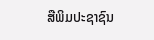ສືພິມປະຊາຊົນ